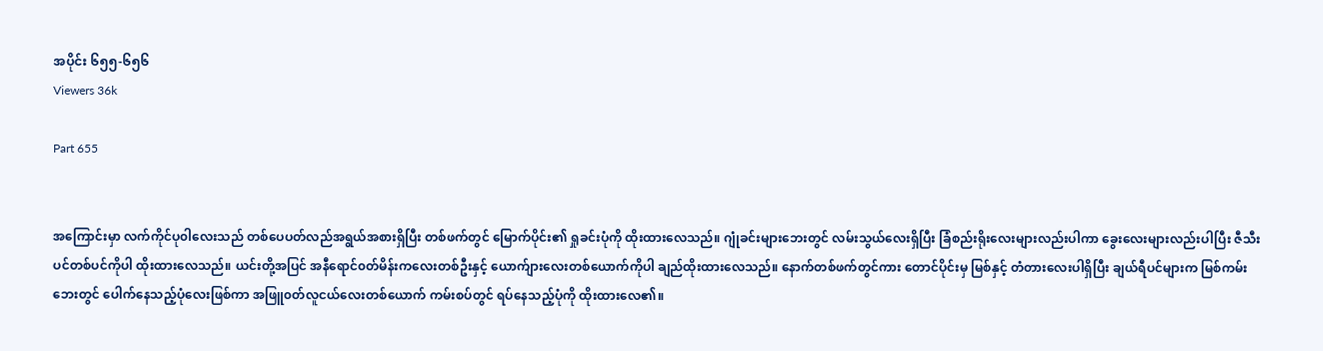အပိုင်း ၆၅၅-၆၅၆
Viewers 36k

Part 655


အကြောင်းမှာ လက်ကိုင်ပု၀ါလေးသည် တစ်ပေပတ်လည်အရွယ်အစားရှိပြီး တစ်ဖက်တွင် မြောက်ပိုင်း၏ ရှုခင်းပုံကို ထိုးထားလေသည်။ ဂျုံခင်းများဘေးတွင် လမ်းသွယ်လေးရှိပြီး ခြံစည်းရိုးလေးများလည်းပါကာ ခွေးလေးများလည်းပါပြီး ဇီသီးပင်တစ်ပင်ကိုပါ ထိုးထားလေသည်။ ယင်းတို့အပြင် အနီရောင်၀တ်မိန်းကလေးတစ်ဦးနှင့် ယောက်ျားလေးတစ်ယောက်ကိုပါ ချည်ထိုးထားလေသည်။ နောက်တစ်ဖက်တွင်ကား တောင်ပိုင်းမှ မြစ်နှင့် တံတားလေးပါရှိပြီး ချယ်ရီပင်များက မြစ်ကမ်းဘေးတွင် ပေါက်နေသည့်ပုံလေးဖြစ်ကာ အဖြူ၀တ်လူငယ်လေးတစ်ယောက် ကမ်းစပ်တွင် ရပ်နေသည့်ပုံကို ထိုးထားလေ၏။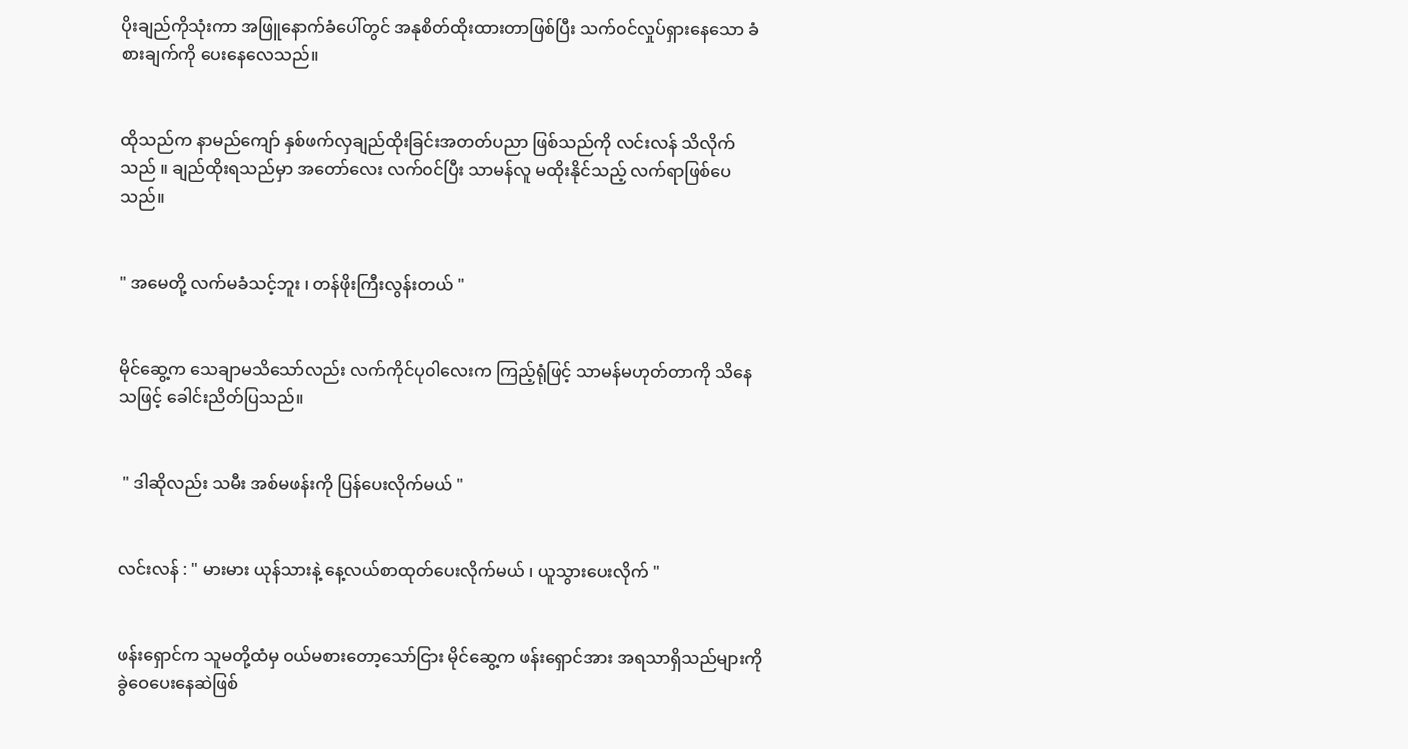ပိုးချည်ကိုသုံးကာ အဖြူနောက်ခံပေါ်တွင် အနုစိတ်ထိုးထားတာဖြစ်ပြီး သက်၀င်လှုပ်ရှားနေသော ခံစားချက်ကို ပေးနေလေသည်။


ထိုသည်က နာမည်ကျော် နှစ်ဖက်လှချည်ထိုးခြင်းအတတ်ပညာ ဖြစ်သည်ကို လင်းလန် သိလိုက်သည် ။ ချည်ထိုးရသည်မှာ အတော်လေး လက်၀င်ပြီး သာမန်လူ မထိုးနိုင်သည့် လက်ရာဖြစ်ပေသည်။


" အမေတို့ လက်မခံသင့်ဘူး ၊ တန်ဖိုးကြီးလွန်းတယ် "


မိုင်ဆွေ့က သေချာမသိသော်လည်း လက်ကိုင်ပု၀ါလေးက ကြည့်ရုံဖြင့် သာမန်မဟုတ်တာကို သိနေသဖြင့် ခေါင်းညိတ်ပြသည်။


 " ဒါဆိုလည်း သမီး အစ်မဖန်းကို ပြန်ပေးလိုက်မယ် "


လင်းလန် : " မားမား ယုန်သားနဲ့ နေ့လယ်စာထုတ်ပေးလိုက်မယ် ၊ ယူသွားပေးလိုက် "


ဖန်းရှောင်က သူမတို့ထံမှ ၀ယ်မစားတော့သော်ငြား မိုင်ဆွေ့က ဖန်းရှောင်အား အရသာရှိသည်များကို ခွဲဝေပေးနေဆဲဖြစ်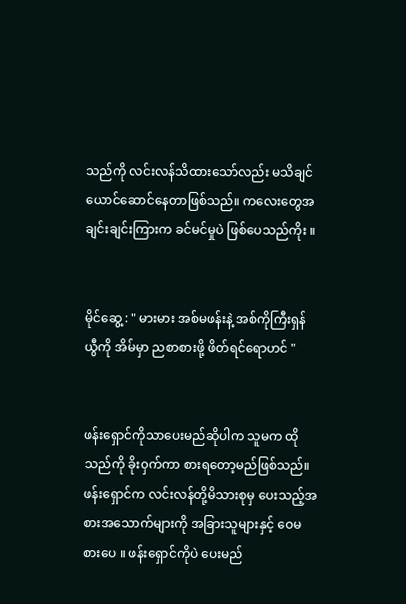သည်ကို လင်းလန်သိထားသော်လည်း မသိချင်ယောင်ဆောင်နေတာဖြစ်သည်။ ကလေးတွေအချင်းချင်းကြားက ခင်မင်မှုပဲ ဖြစ်ပေသည်ကိုး ။


မိုင်ဆွေ့ : " မားမား အစ်မဖန်းနဲ့ အစ်ကိုကြီးရှန်ယွီကို အိမ်မှာ ညစာစားဖို့ ဖိတ်ရင်ရောဟင် "


ဖန်းရှောင်ကိုသာပေးမည်ဆိုပါက သူမက ထိုသည်ကို ခိုး၀ှက်ကာ စားရတော့မည်ဖြစ်သည်။ ဖန်းရှောင်က လင်းလန်တို့မိသားစုမှ ပေးသည့်အစားအသောက်များကို အခြားသူများနှင့် ဝေမစားပေ ။ ဖန်းရှောင်ကိုပဲ ပေးမည်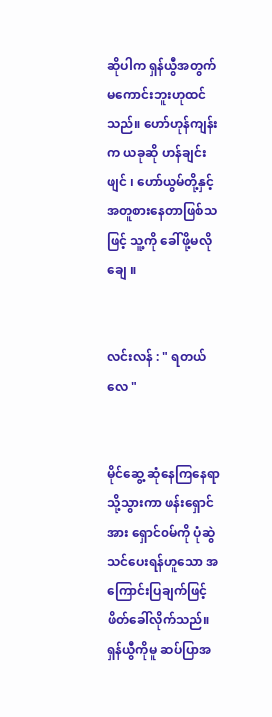ဆိုပါက ရှန်ယွီအတွက် မကောင်းဘူးဟုထင်သည်။ ဟော်ဟုန်ကျန်းက ယခုဆို ဟန်ချင်းဖျင် ၊ ဟော်ယွမ်တို့နှင့် အတူစားနေတာဖြစ်သဖြင့် သူ့ကို ခေါ်ဖို့မလိုချေ ။


လင်းလန် : " ရတယ်လေ "


မိုင်ဆွေ့ ဆုံနေကြနေရာသို့သွားကာ ဖန်းရှောင်အား ရှောင်၀မ်ကို ပုံဆွဲသင်ပေးရန်ဟူသော အကြောင်းပြချက်ဖြင့် ဖိတ်ခေါ်လိုက်သည်။ ရှန်ယွီကိုမူ ဆပ်ပြာအ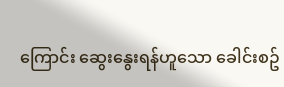ကြောင်း ဆွေးနွေးရန်ဟူသော ခေါင်းစဥ်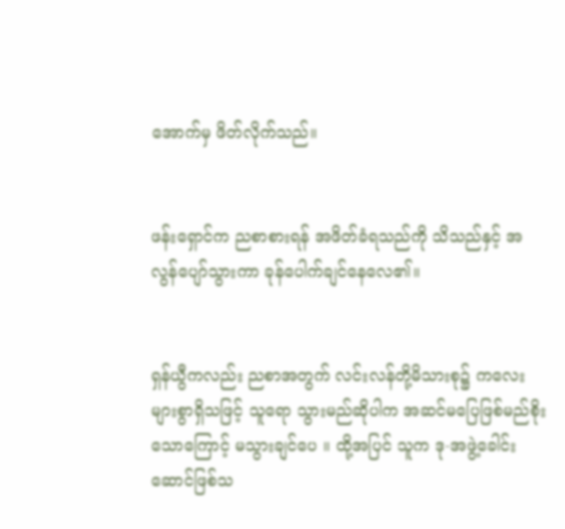အောက်မှ ဖိတ်လိုက်သည်။


ဖန်းရှောင်က ညစာစားရန် အဖိတ်ခံရသည်ကို သိသည်နှင့် အလွန်ပျော်သွားကာ ခုန်ပေါက်ချင်နေလေ၏။


ရှန်ယွီကလည်း ညစာအတွက် လင်းလန်တို့မိသားစု၌ ကလေးများစွာရှိသဖြင့် သူရော သွားမည်ဆိုပါက အဆင်မပြေဖြစ်မည်စိုးသောကြောင့် မသွားချင်ပေ ။ ထို့အပြင် သူက ဒု-အဖွဲ့ခေါင်းဆောင်ဖြစ်သ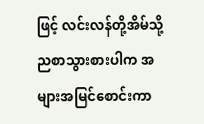ဖြင့် လင်းလန်တို့အိမ်သို့ ညစာသွားစားပါက အများအမြင်စောင်းကာ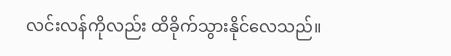လင်းလန်ကိုလည်း ထိခိုက်သွားနိုင်လေသည်။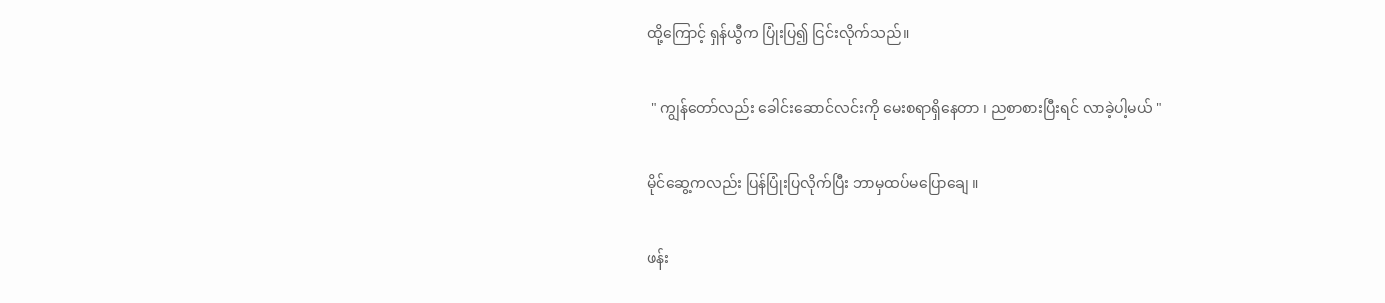ထို့ကြောင့် ရှန်ယွီက ပြုံးပြ၍ ငြင်းလိုက်သည်။


 " ကျွန်တော်လည်း ခေါင်းဆောင်လင်းကို မေးစရာရှိနေတာ ၊ ညစာစားပြီးရင် လာခဲ့ပါ့မယ် "


မိုင်ဆွေ့ကလည်း ပြန်ပြုံးပြလိုက်ပြီး ဘာမှထပ်မပြောချေ ။


ဖန်း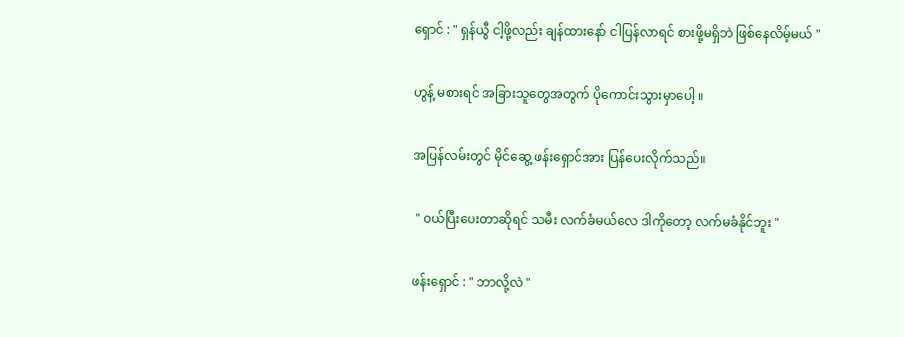ရှောင် : " ရှန်ယွီ ငါ့ဖို့လည်း ချန်ထားနော် ငါပြန်လာရင် စားဖို့မရှိဘဲ ဖြစ်နေလိမ့်မယ် "


ဟွန့် မစားရင် အခြားသူတွေအတွက် ပိုကောင်းသွားမှာပေါ့ ။


အပြန်လမ်းတွင် မိုင်ဆွေ့ ဖန်းရှောင်အား ပြန်ပေးလိုက်သည်။


 " ၀ယ်ပြီးပေးတာဆိုရင် သမီး လက်ခံမယ်လေ ဒါကိုတော့ လက်မခံနိုင်ဘူး "


ဖန်းရှောင် : " ဘာလို့လဲ "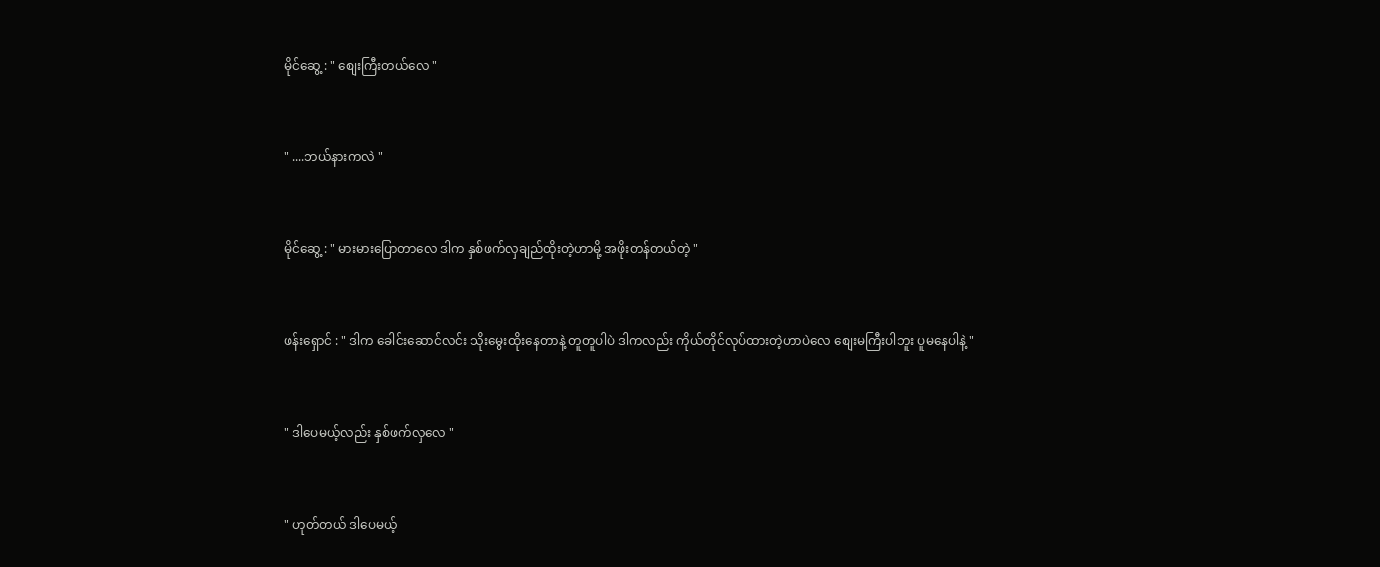မိုင်ဆွေ့ : " စျေးကြီးတယ်လေ "


" ....ဘယ်နားကလဲ "


မိုင်ဆွေ့ : " မားမားပြောတာလေ ဒါက နှစ်ဖက်လှချည်ထိုးတဲ့ဟာမို့ အဖိုးတန်တယ်တဲ့ "


ဖန်းရှောင် : " ဒါက ခေါင်းဆောင်လင်း သိုးမွေးထိုးနေတာနဲ့ တူတူပါပဲ ဒါကလည်း ကိုယ်တိုင်လုပ်ထားတဲ့ဟာပဲလေ စျေးမကြီးပါဘူး ပူမနေပါနဲ့ "


" ဒါပေမယ့်လည်း နှစ်ဖက်လှလေ "


" ဟုတ်တယ် ဒါပေမယ့်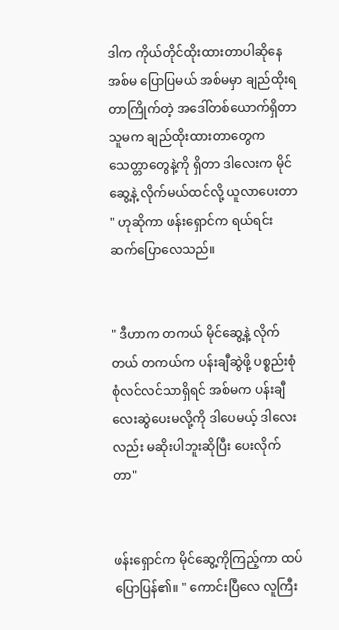ဒါက ကိုယ်တိုင်ထိုးထားတာပါဆိုနေ အစ်မ ပြောပြမယ် အစ်မမှာ ချည်ထိုးရတာကြိုက်တဲ့ အဒေါ်တစ်ယောက်ရှိတာ သူမက ချည်ထိုးထားတာတွေက သေတ္တာတွေနဲ့ကို ရှိတာ ဒါလေးက မိုင်ဆွေ့နဲ့ လိုက်မယ်ထင်လို့ ယူလာပေးတာ " ဟုဆိုကာ ဖန်းရှောင်က ရယ်ရင်း ဆက်ပြောလေသည်။


" ဒီဟာက တကယ် မိုင်ဆွေ့နဲ့ လိုက်တယ် တကယ်က ပန်းချီဆွဲဖို့ ပစ္စည်းစုံစုံလင်လင်သာရှိရင် အစ်မက ပန်းချီလေးဆွဲပေးမလို့ကို ဒါပေမယ့် ဒါလေးလည်း မဆိုးပါဘူးဆိုပြီး ပေးလိုက်တာ"


ဖန်းရှောင်က မိုင်ဆွေ့ကိုကြည့်ကာ ထပ်ပြောပြန်၏။ " ကောင်းပြီလေ လူကြီး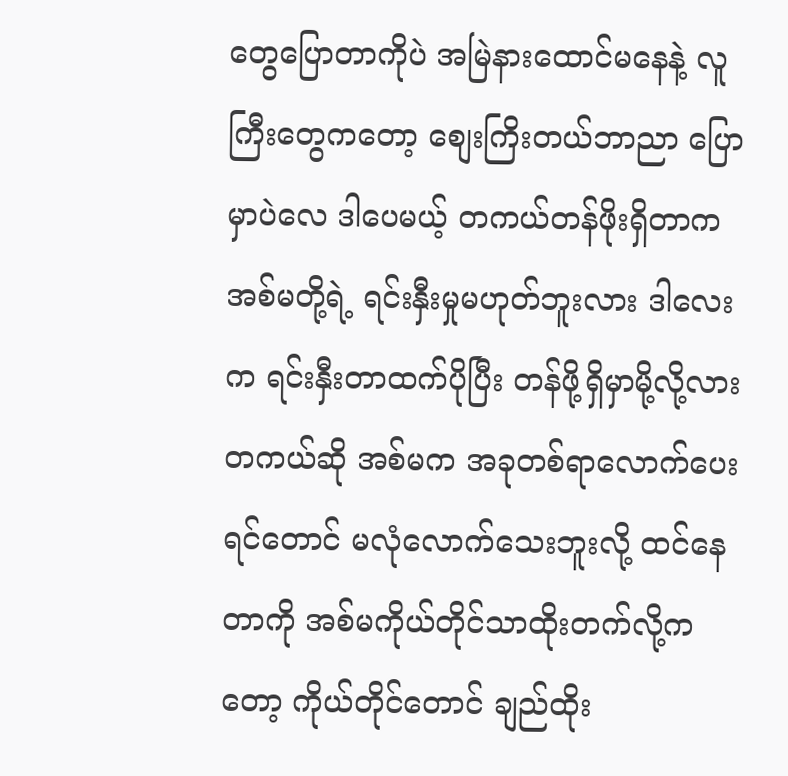တွေပြောတာကိုပဲ အမြဲနားထောင်မနေနဲ့ လူကြီးတွေကတော့ စျေးကြိးတယ်ဘာညာ ပြောမှာပဲလေ ဒါပေမယ့် တကယ်တန်ဖိုးရှိတာက အစ်မတို့ရဲ့ ရင်းနှီးမှုမဟုတ်ဘူးလား ဒါလေးက ရင်းနှီးတာထက်ပိုပြီး တန်ဖို့ရှိမှာမို့လို့လား တကယ်ဆို အစ်မက အခုတစ်ရာလောက်ပေးရင်တောင် မလုံလောက်သေးဘူးလို့ ထင်နေတာကို အစ်မကိုယ်တိုင်သာထိုးတက်လို့ကတော့ ကိုယ်တိုင်တောင် ချည်ထိုး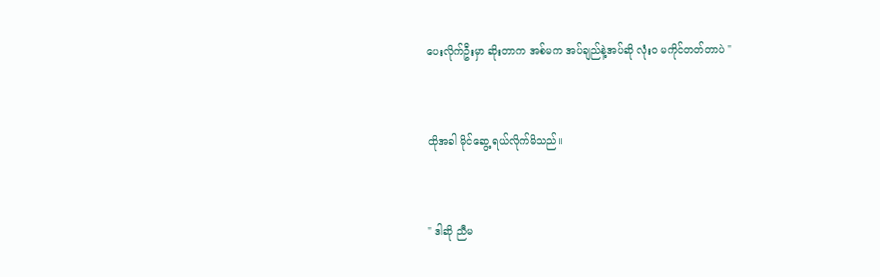ပေးလိုက်ဦးမှာ ဆိုးတာက အစ်မက အပ်ချည်နဲ့အပ်ဆို လုံး၀ မကိုင်တတ်တာပဲ "


ထိုအခါ မိုင်ဆွေ့ ရယ်လိုက်မိသည်။


" ဒါဆို ညီမ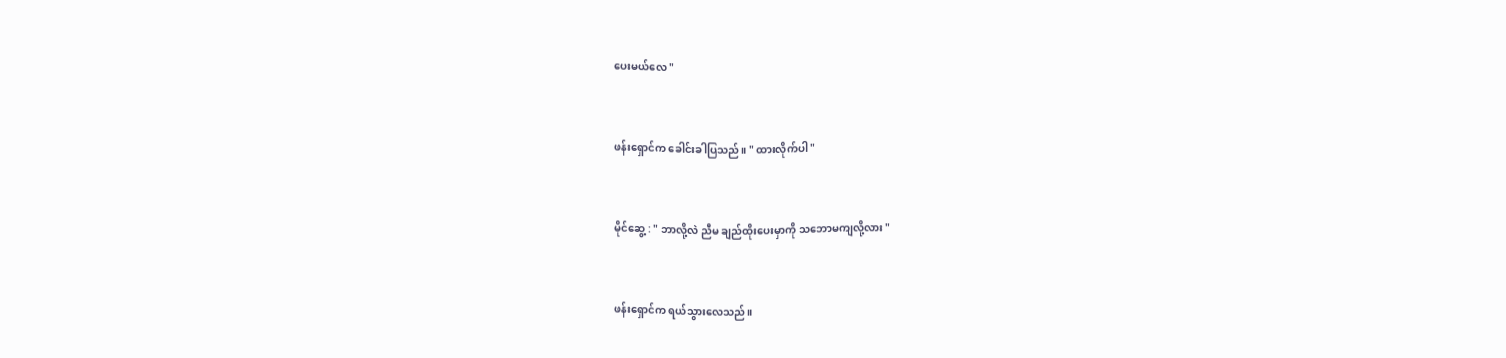ပေးမယ်လေ "


ဖန်းရှောင်က ခေါင်းခါပြသည်။ " ထားလိုက်ပါ "


မိုင်ဆွေ့ : " ဘာလို့လဲ ညီမ ချည်ထိုးပေးမှာကို သဘောမကျလို့လား "


ဖန်းရှောင်က ရယ်သွားလေသည်။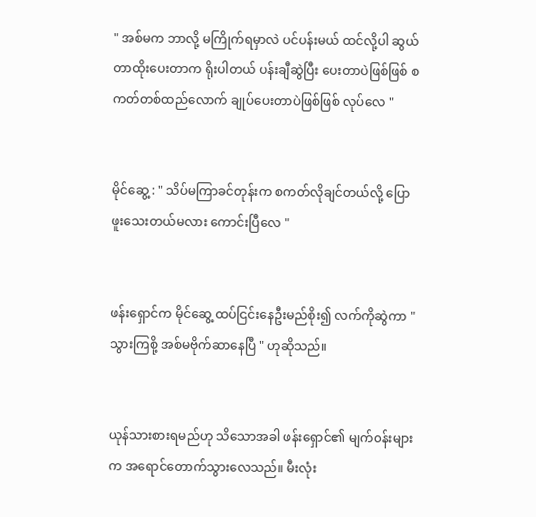" အစ်မက ဘာလို့ မကြိုက်ရမှာလဲ ပင်ပန်းမယ် ထင်လို့ပါ ဆွယ်တာထိုးပေးတာက ရိုးပါတယ် ပန်းချီဆွဲပြီး ပေးတာပဲဖြစ်ဖြစ် စကတ်တစ်ထည်လောက် ချုပ်ပေးတာပဲဖြစ်ဖြစ် လုပ်လေ "


မိုင်ဆွေ့ : " သိပ်မကြာခင်တုန်းက စကတ်လိုချင်တယ်လို့ ပြောဖူးသေးတယ်မလား ကောင်းပြီလေ "


ဖန်းရှောင်က မိုင်ဆွေ့ ထပ်ငြင်းနေဦးမည်စိုး၍ လက်ကိုဆွဲကာ " သွားကြစို့ အစ်မဗိုက်ဆာနေပြီ " ဟုဆိုသည်။


ယုန်သားစားရမည်ဟု သိသောအခါ ဖန်းရှောင်၏ မျက်၀န်းများက အရောင်တောက်သွားလေသည်။ မီးလုံး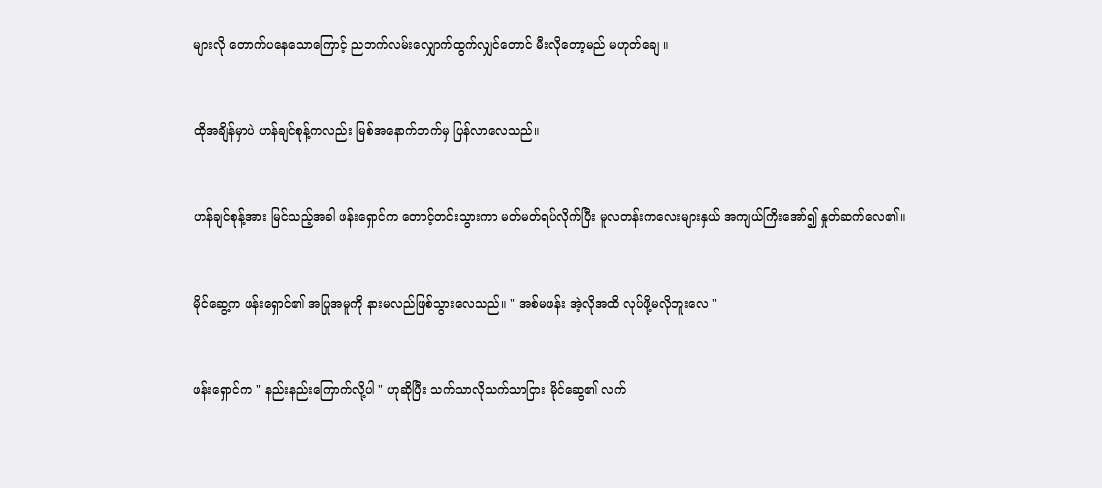များလို တောက်ပနေသောကြောင့် ညဘက်လမ်းလျှောက်ထွက်လျှင်တောင် မီးလိုတော့မည် မဟုတ်ချေ ။


ထိုအချိန်မှာပဲ ဟန်ချင်စုန့်ကလည်း မြစ်အနောက်ဘက်မှ ပြန်လာလေသည်။


ဟန်ချင်စုန့်အား မြင်သည့်အခါ ဖန်းရှောင်က တောင့်တင်းသွားကာ မတ်မတ်ရပ်လိုက်ပြီး မူလတန်းကလေးများနှယ် အကျယ်ကြိးအော်၍ နှုတ်ဆက်လေ၏။


မိုင်ဆွေ့က ဖန်းရှောင်၏ အပြုအမူကို နားမလည်ဖြစ်သွားလေသည်။ " အစ်မဖန်း အဲ့လိုအထိ လုပ်ဖို့မလိုဘူးလေ "


ဖန်းရှောင်က " နည်းနည်းကြောက်လို့ပါ " ဟုဆိုပြီး သက်သာလိုသက်သာငြား မိုင်ဆွေ၏ လက်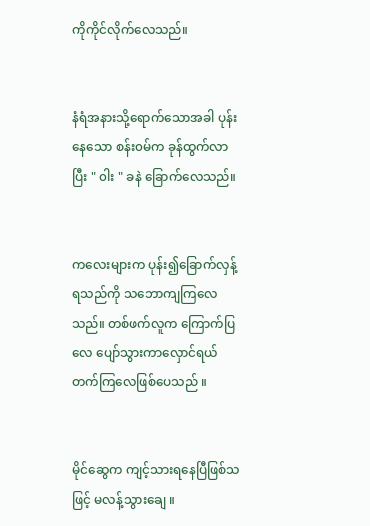ကိုကိုင်လိုက်လေသည်။


နံရံအနားသို့ရောက်သောအခါ ပုန်းနေသော စန်း၀မ်က ခုန်ထွက်လာပြီး " ၀ါး " ခနဲ ခြောက်လေသည်။


ကလေးများက ပုန်း၍ခြောက်လှန့်ရသည်ကို သဘောကျကြလေသည်။ တစ်ဖက်လူက ကြောက်ပြလေ ပျော်သွားကာလှောင်ရယ်တက်ကြလေဖြစ်ပေသည် ။


မိုင်ဆွေက ကျင့်သားရနေပြီဖြစ်သဖြင့် မလန့်သွားချေ ။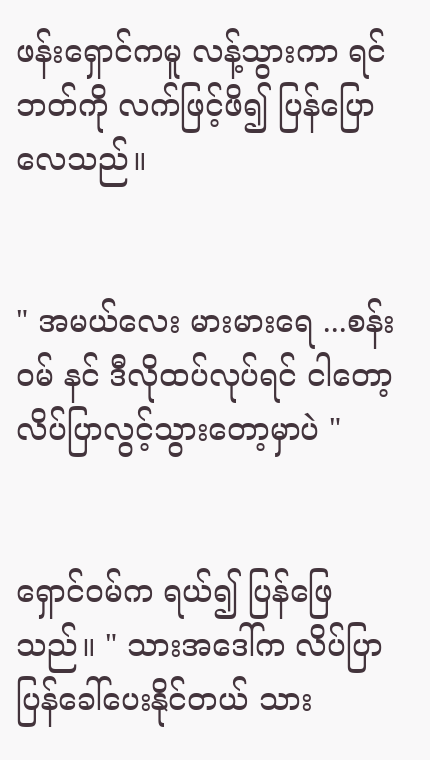ဖန်းရှောင်ကမူ လန့်သွားကာ ရင်ဘတ်ကို လက်ဖြင့်ဖိ၍ ပြန်ပြောလေသည်။


" အမယ်လေး မားမားရေ ...စန်း၀မ် နင် ဒီလိုထပ်လုပ်ရင် ငါတော့ လိပ်ပြာလွင့်သွားတော့မှာပဲ "


ရှောင်၀မ်က ရယ်၍ ပြန်ဖြေသည်။ " သားအဒေါ်က လိပ်ပြာပြန်ခေါ်ပေးနိုင်တယ် သား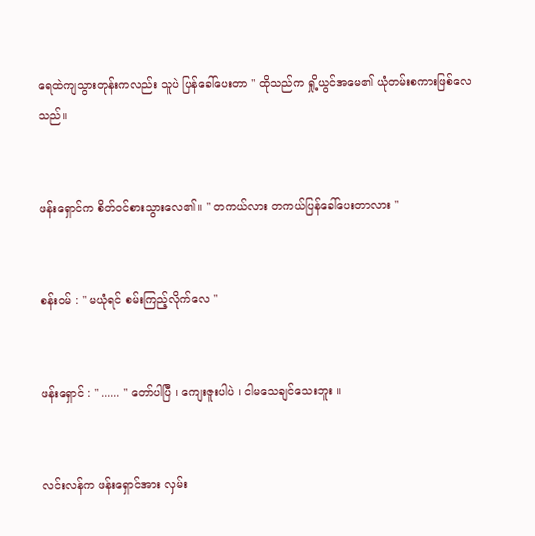ရေထဲကျသွားတုန်းကလည်း သူပဲ ပြန်ခေါ်ပေးတာ " ထိုသည်က ရှို့ယွင်အမေ၏ ယုံတမ်းစကားဖြစ်လေသည်။


ဖန်းရှောင်က စိတ်၀င်စားသွားလေ၏။ " တကယ်လား တကယ်ပြန်ခေါ်ပေးတာလား "


စန်း၀မ် : " မယုံရင် စမ်းကြည့်လိုက်လေ "


ဖန်းရှောင် : " ...... " တော်ပါပြီ ၊ ကျေးဇူးပါပဲ ၊ ငါမသေချင်သေးဘူး ။


လင်းလန်က ဖန်းရှောင်အား လှမ်း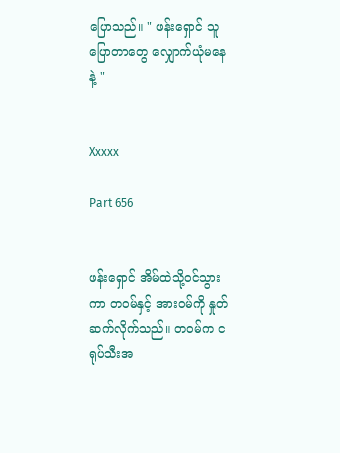ပြောသည်။ " ဖန်းရှောင် သူပြောတာတွေ လျှောက်ယုံမနေနဲ့ "


Xxxxx

Part 656


ဖန်းရှောင် အိမ်ထဲသို့၀င်သွားကာ တ၀မ်နှင့် အား၀မ်ကို နှုတ်ဆက်လိုက်သည်။ တ၀မ်က ငရုပ်သီးအ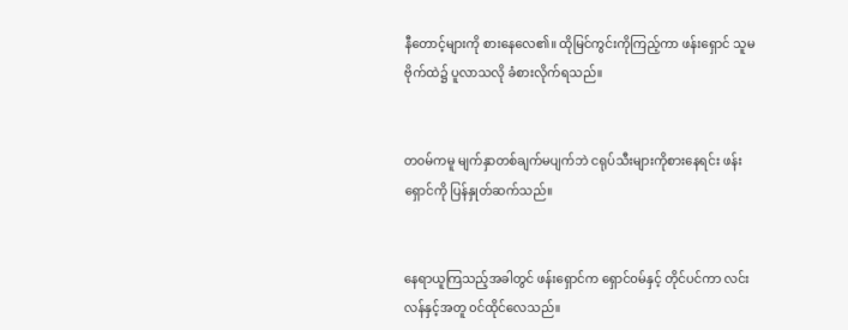နီတောင့်များကို စားနေလေ၏။ ထိုမြင်ကွင်းကိုကြည့်ကာ ဖန်းရှောင် သူမဗိုက်ထဲ၌ ပူလာသလို ခံစားလိုက်ရသည်။


တ၀မ်ကမူ မျက်နှာတစ်ချက်မပျက်ဘဲ ငရုပ်သီးများကိုစားနေရင်း ဖန်းရှောင်ကို ပြန်နှုတ်ဆက်သည်။


နေရာယူကြသည့်အခါတွင် ဖန်းရှောင်က ရှောင်၀မ်နှင့် တိုင်ပင်ကာ လင်းလန်နှင့်အတူ ၀င်ထိုင်လေသည်။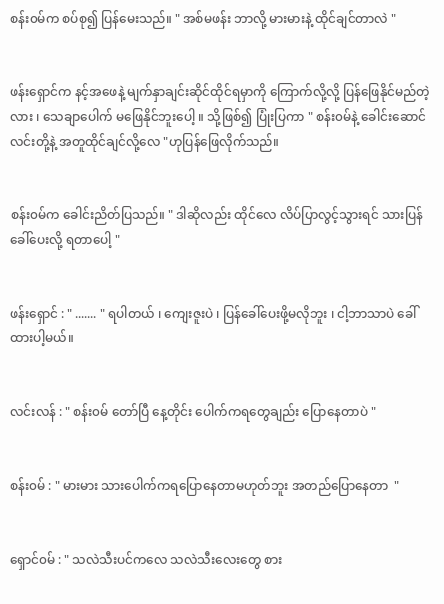စန်း၀မ်က စပ်စု၍ ပြန်မေးသည်။ " အစ်မဖန်း ဘာလို့ မားမားနဲ့ ထိုင်ချင်တာလဲ "


ဖန်းရှောင်က နင့်အဖေနဲ့ မျက်နှာချင်းဆိုင်ထိုင်ရမှာကို ကြောက်လို့လို့ ပြန်ဖြေနိုင်မည်တဲ့လား ၊ သေချာပေါက် မဖြေနိုင်ဘူးပေါ့ ။ သို့ဖြစ်၍ ပြုံးပြကာ " စန်း၀မ်နဲ့ ခေါင်းဆောင်လင်းတို့နဲ့ အတူထိုင်ချင်လို့လေ "ဟုပြန်ဖြေလိုက်သည်။


စန်း၀မ်က ခေါင်းညိတ်ပြသည်။ " ဒါဆိုလည်း ထိုင်လေ လိပ်ပြာလွင့်သွားရင် သားပြန်ခေါ်ပေးလို့ ရတာပေါ့ "


ဖန်းရှောင် : " ....... " ရပါတယ် ၊ ကျေးဇူးပဲ ၊ ပြန်ခေါ်ပေးဖို့မလိုဘူး ၊ ငါ့ဘာသာပဲ ခေါ်ထားပါ့မယ်။


လင်းလန် : " စန်း၀မ် တော်ပြီ နေ့တိုင်း ပေါက်ကရတွေချည်း ပြောနေတာပဲ "


စန်း၀မ် : " မားမား သားပေါက်ကရပြောနေတာမဟုတ်ဘူး အတည်ပြောနေတာ  "


ရှောင်၀မ် : " သလဲသီးပင်ကလေ သလဲသီးလေးတွေ စား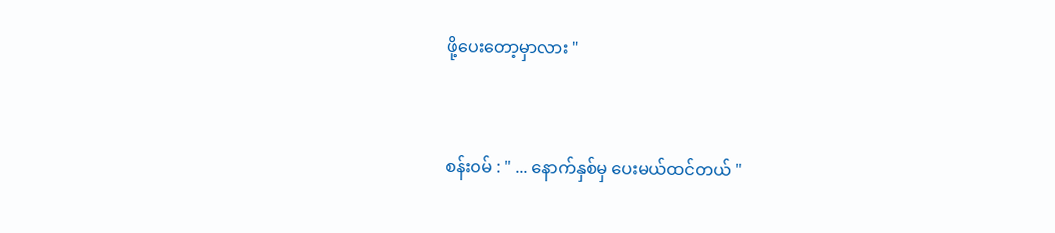ဖို့ပေးတော့မှာလား "


စန်း၀မ် : " ... နောက်နှစ်မှ ပေးမယ်ထင်တယ် "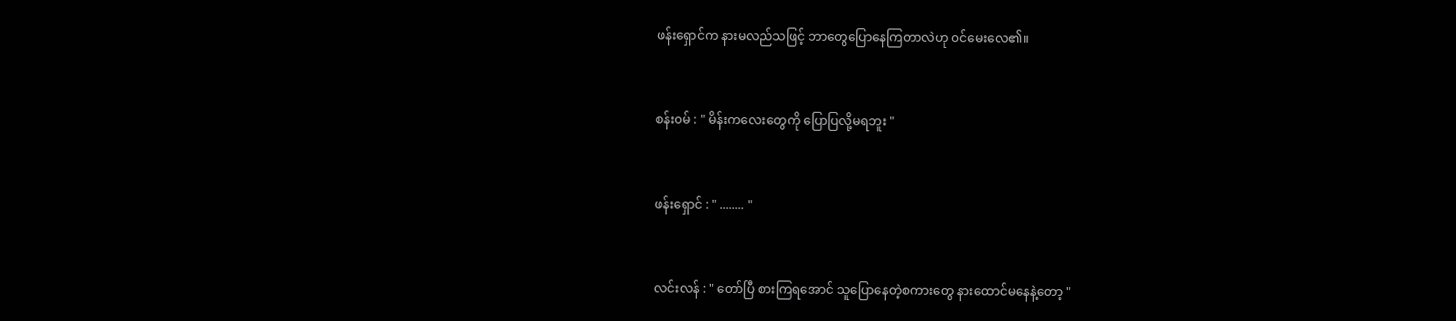ဖန်းရှောင်က နားမလည်သဖြင့် ဘာတွေပြောနေကြတာလဲဟု ၀င်မေးလေ၏။


စန်း၀မ် : " မိန်းကလေးတွေကို ပြောပြလို့မရဘူး "


ဖန်းရှောင် : " ........ "


လင်းလန် : " တော်ပြီ စားကြရအောင် သူပြောနေတဲ့စကားတွေ နားထောင်မနေနဲ့တော့ "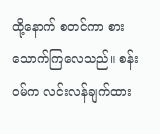ထို့နောက် စတင်ကာ စားသောက်ကြလေသည်။ စန်း၀မ်က လင်းလန်ချက်ထား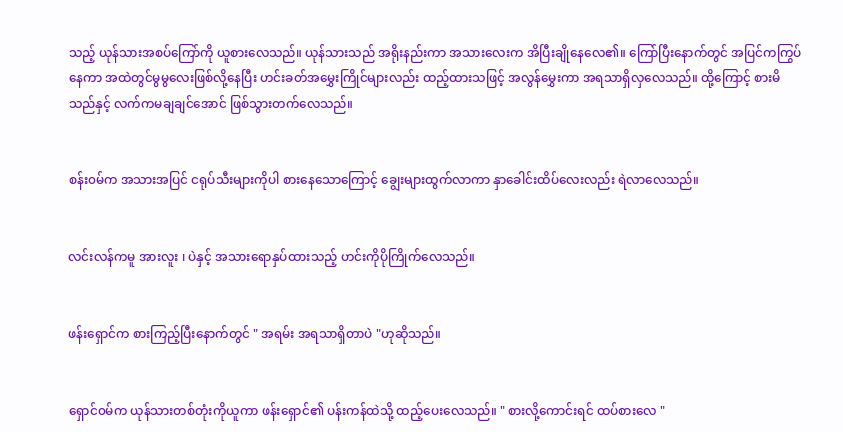သည့် ယုန်သားအစပ်ကြော်ကို ယူစားလေသည်။ ယုန်သားသည် အရိုးနည်းကာ အသားလေးက အိပြီးချိုနေလေ၏။ ကြော်ပြီးနောက်တွင် အပြင်ကကြွပ်နေကာ အထဲတွင်မွမွလေးဖြစ်လို့နေပြီး ဟင်းခတ်အမွှေးကြိုင်များလည်း ထည့်ထားသဖြင့် အလွန်မွှေးကာ အရသာရှိလှလေသည်။ ထို့ကြောင့် စားမိသည်နှင့် လက်ကမချချင်အောင် ဖြစ်သွားတက်လေသည်။


စန်း၀မ်က အသားအပြင် ငရုပ်သီးများကိုပါ စားနေသောကြောင့် ချွေးများထွက်လာကာ နှာခေါင်းထိပ်လေးလည်း ရဲလာလေသည်။


လင်းလန်ကမူ အားလူး ၊ ပဲနှင့် အသားရောနှပ်ထားသည့် ဟင်းကိုပိုကြိုက်လေသည်။


ဖန်းရှောင်က စားကြည့်ပြီးနောက်တွင် " အရမ်း အရသာရှိတာပဲ "ဟုဆိုသည်။


ရှောင်၀မ်က ယုန်သားတစ်တုံးကိုယူကာ ဖန်းရှောင်၏ ပန်းကန်ထဲသို့ ထည့်ပေးလေသည်။ " စားလို့ကောင်းရင် ထပ်စားလေ "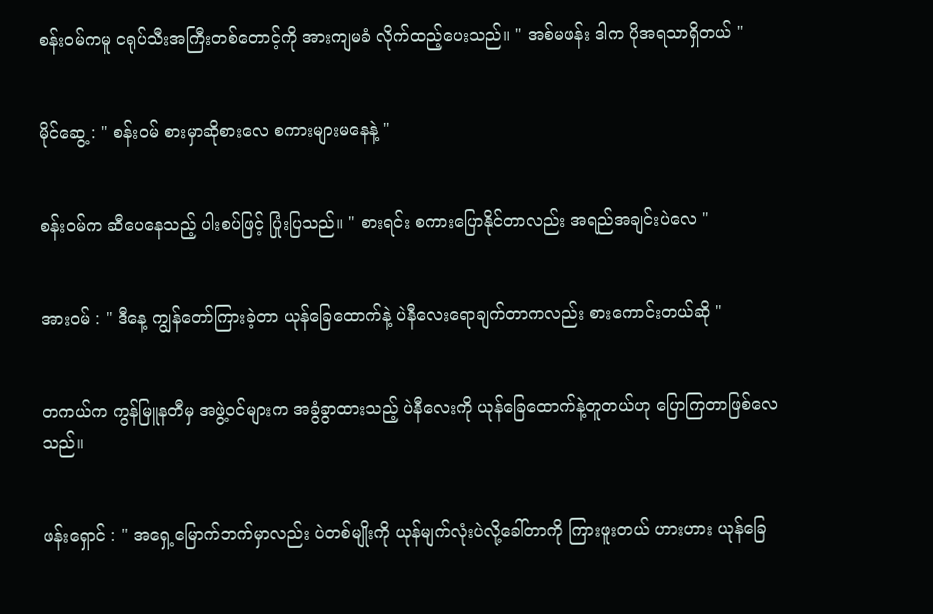စန်း၀မ်ကမူ ငရုပ်သီးအကြီးတစ်တောင့်ကို အားကျမခံ လိုက်ထည့်ပေးသည်။ " အစ်မဖန်း ဒါက ပိုအရသာရှိတယ် "


မိုင်ဆွေ့ : " စန်း၀မ် စားမှာဆိုစားလေ စကားများမနေနဲ့ "


စန်း၀မ်က ဆီပေနေသည့် ပါးစပ်ဖြင့် ပြုံးပြသည်။ " စားရင်း စကားပြောနိုင်တာလည်း အရည်အချင်းပဲလေ "


အား၀မ် : " ဒီနေ့ ကျွန်တော်ကြားခဲ့တာ ယုန်ခြေထောက်နဲ့ ပဲနီလေးရောချက်တာကလည်း စားကောင်းတယ်ဆို "


တကယ်က ကွန်မြူနတီမှ အဖွဲ့၀င်များက အခွံခွာထားသည့် ပဲနီလေးကို ယုန်ခြေထောက်နဲ့တူတယ်ဟု ပြောကြတာဖြစ်လေသည်။


ဖန်းရှောင် : " အရှေ့မြောက်ဘက်မှာလည်း ပဲတစ်မျိုးကို ယုန်မျက်လုံးပဲလို့ခေါ်တာကို ကြားဖူးတယ် ဟားဟား ယုန်ခြေ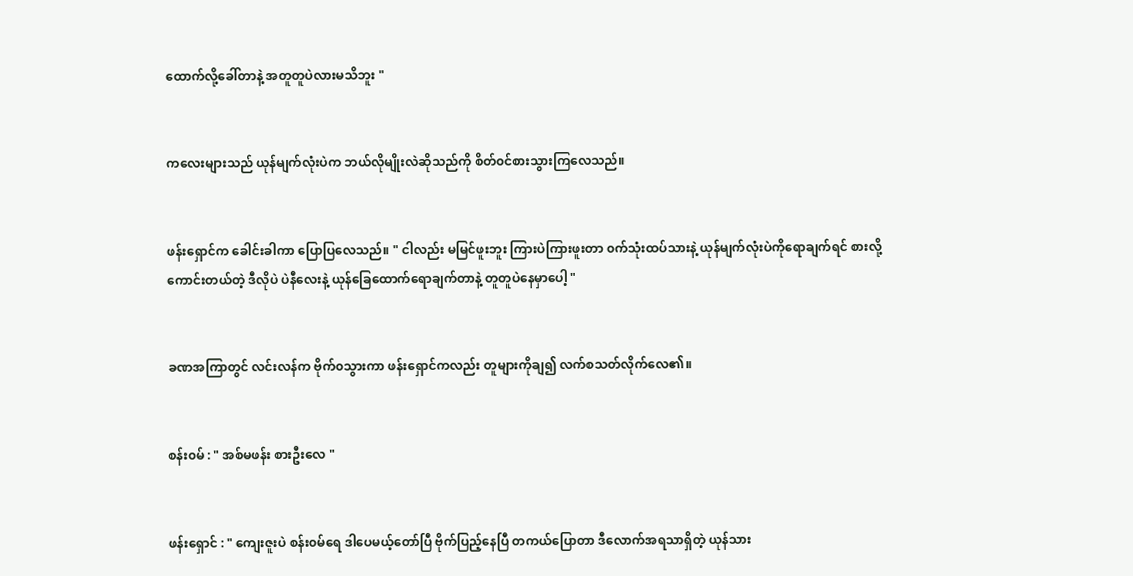ထောက်လို့ခေါ်တာနဲ့ အတူတူပဲလားမသိဘူး "


ကလေးများသည် ယုန်မျက်လုံးပဲက ဘယ်လိုမျိုးလဲဆိုသည်ကို စိတ်၀င်စားသွားကြလေသည်။


ဖန်းရှောင်က ခေါင်းခါကာ ပြောပြလေသည်။ " ငါလည်း မမြင်ဖူးဘူး ကြားပဲကြားဖူးတာ ၀က်သုံးထပ်သားနဲ့ ယုန်မျက်လုံးပဲကိုရောချက်ရင် စားလို့ကောင်းတယ်တဲ့ ဒီလိုပဲ ပဲနီလေးနဲ့ ယုန်ခြေထောက်ရောချက်တာနဲ့ တူတူပဲနေမှာပေါ့ "


ခဏအကြာတွင် လင်းလန်က ဗိုက်၀သွားကာ ဖန်းရှောင်ကလည်း တူများကိုချ၍ လက်စသတ်လိုက်လေ၏။


စန်း၀မ် : " အစ်မဖန်း စားဦးလေ "


ဖန်းရှောင် : " ကျေးဇူးပဲ စန်း၀မ်ရေ ဒါပေမယ့်တော်ပြီ ဗိုက်ပြည့်နေပြီ တကယ်ပြောတာ ဒီလောက်အရသာရှိတဲ့ ယုန်သား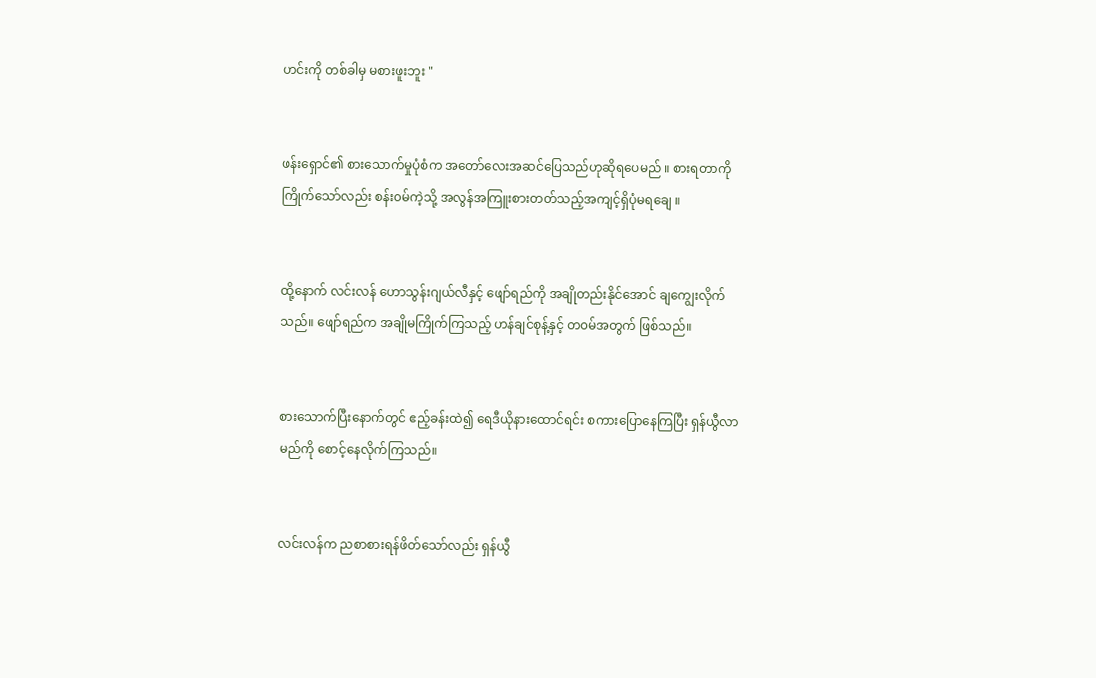ဟင်းကို တစ်ခါမှ မစားဖူးဘူး "


ဖန်းရှောင်၏ စားသောက်မှုပုံစံက အတော်လေးအဆင်ပြေသည်ဟုဆိုရပေမည် ။ စားရတာကိုကြိုက်သော်လည်း စန်း၀မ်ကဲ့သို့ အလွန်အကြူးစားတတ်သည့်အကျင့်ရှိပုံမရချေ ။


ထို့နောက် လင်းလန် ဟောသွန်းဂျယ်လီနှင့် ဖျော်ရည်ကို အချိုတည်းနိုင်အောင် ချကျွေးလိုက်သည်။ ဖျော်ရည်က အချိုမကြိုက်ကြသည့် ဟန်ချင်စုန့်နှင့် တ၀မ်အတွက် ဖြစ်သည်။


စားသောက်ပြီးနောက်တွင် ဧည့်ခန်းထဲ၍ ရေဒီယိုနားထောင်ရင်း စကားပြောနေကြပြီး ရှန်ယွီလာမည်ကို စောင့်နေလိုက်ကြသည်။


လင်းလန်က ညစာစားရန်ဖိတ်သော်လည်း ရှန်ယွီ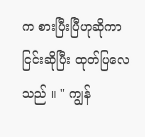က စားပြီးပြီဟုဆိုကာ ငြင်းဆိုပြီး ထုတ်ပြလေသည် ။ " ကျွန်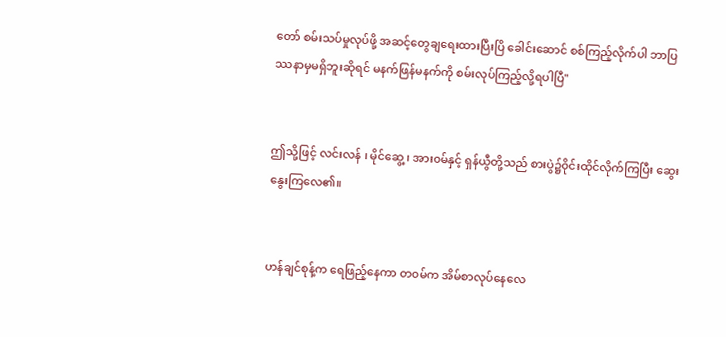တော် စမ်းသပ်မှုလုပ်ဖို့ အဆင့်တွေချရေးထားပြီးပြိ ခေါင်းဆောင် စစ်ကြည့်လိုက်ပါ ဘာပြဿနာမှမရှိဘူးဆိုရင် မနက်ဖြန်မနက်ကို စမ်းလုပ်ကြည့်လို့ရပါပြီ"


ဤသို့ဖြင့် လင်းလန် ၊ မိုင်ဆွေ့ ၊ အား၀မ်နှင့် ရှန်ယွီတို့သည် စားပွဲ၌၀ိုင်းထိုင်လိုက်ကြပြီး ဆွေးနွေးကြလေ၏။


ဟန်ချင်စုန့်က ရေဖြည့်နေကာ တ၀မ်က အိမ်စာလုပ်နေလေ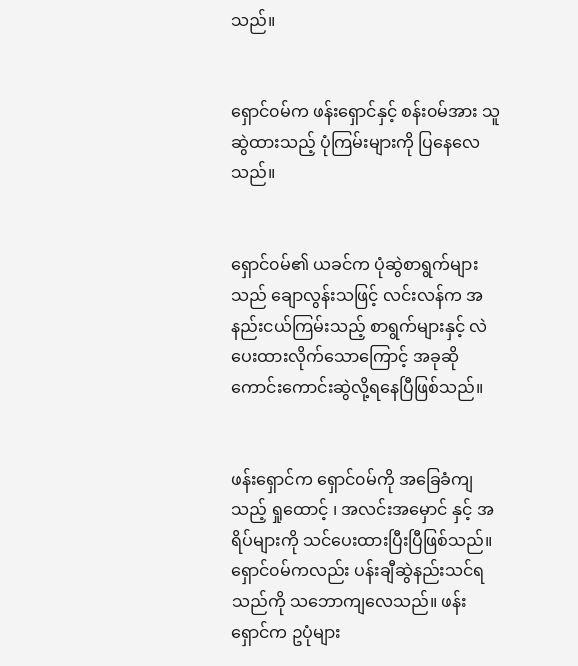သည်။


ရှောင်၀မ်က ဖန်းရှောင်နှင့် စန်း၀မ်အား သူဆွဲထားသည့် ပုံကြမ်းများကို ပြနေလေသည်။


ရှောင်၀မ်၏ ယခင်က ပုံဆွဲစာရွက်များသည် ချောလွန်းသဖြင့် လင်းလန်က အနည်းငယ်ကြမ်းသည့် စာရွက်များနှင့် လဲပေးထားလိုက်သောကြောင့် အခုဆို ကောင်းကောင်းဆွဲလို့ရနေပြီဖြစ်သည်။


ဖန်းရှောင်က ရှောင်၀မ်ကို အခြေခံကျသည့် ရှုထောင့် ၊ အလင်းအမှောင် နှင့် အရိပ်များကို သင်ပေးထားပြီးပြီဖြစ်သည်။ ရှောင်၀မ်ကလည်း ပန်းချီဆွဲနည်းသင်ရသည်ကို သဘောကျလေသည်။ ဖန်းရှောင်က ဥပုံများ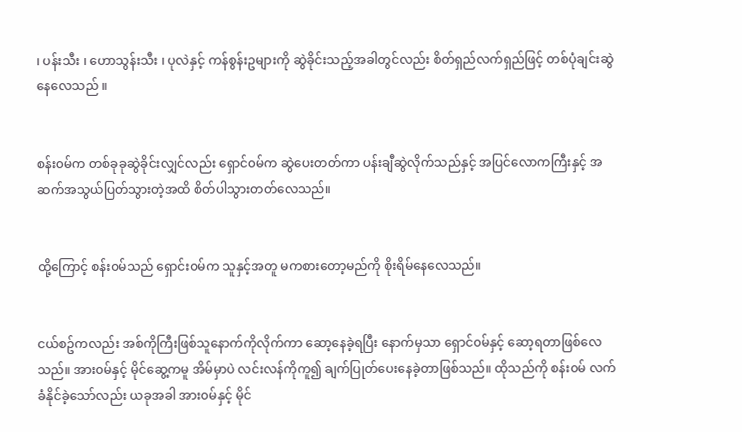၊ ပန်းသီး ၊ ဟောသွန်းသီး ၊ ပုလဲနှင့် ကန်စွန်းဥများကို ဆွဲခိုင်းသည့်အခါတွင်လည်း စိတ်ရှည်လက်ရှည်ဖြင့် တစ်ပုံချင်းဆွဲနေလေသည် ။


စန်း၀မ်က တစ်ခုခုဆွဲခိုင်းလျှင်လည်း ရှောင်၀မ်က ဆွဲပေးတတ်ကာ ပန်းချီဆွဲလိုက်သည်နှင့် အပြင်လောကကြီးနှင့် အဆက်အသွယ်ပြတ်သွားတဲ့အထိ စိတ်ပါသွားတတ်လေသည်။


ထို့ကြောင့် စန်း၀မ်သည် ရှောင်း၀မ်က သူနှင့်အတူ မကစားတော့မည်ကို စိုးရိမ်နေလေသည်။


ငယ်စဥ်ကလည်း အစ်ကိုကြီးဖြစ်သူနောက်ကိုလိုက်ကာ ဆော့နေခဲ့ရပြီး နောက်မှသာ ရှောင်၀မ်နှင့် ဆော့ရတာဖြစ်လေသည်။ အား၀မ်နှင့် မိုင်ဆွေ့ကမူ အိမ်မှာပဲ လင်းလန်ကိုကူ၍ ချက်ပြုတ်ပေးနေခဲ့တာဖြစ်သည်။ ထိုသည်ကို စန်း၀မ် လက်ခံနိုင်ခဲ့သော်လည်း ယခုအခါ အား၀မ်နှင့် မိုင်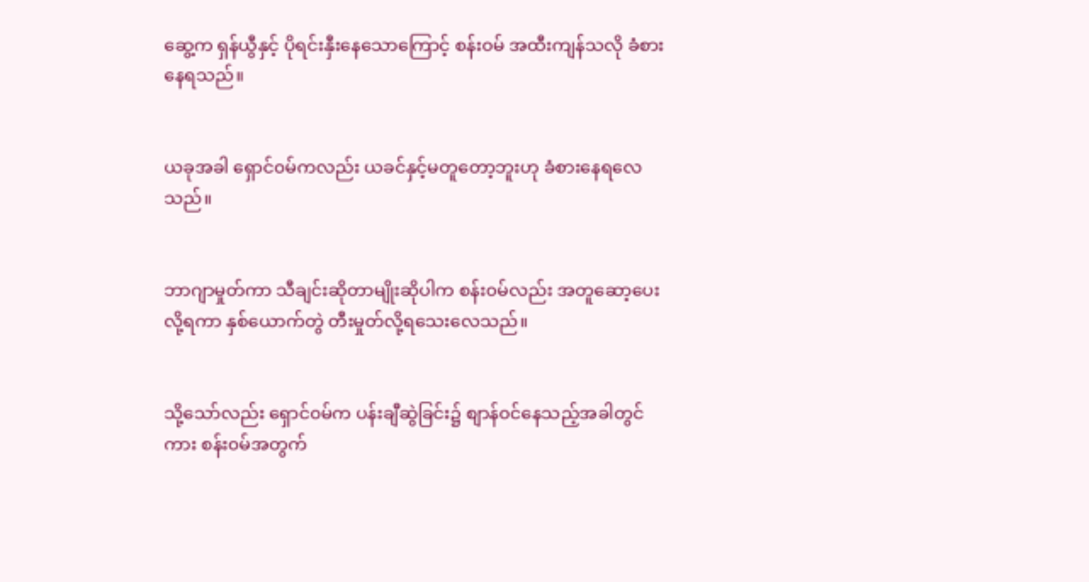ဆွေ့က ရှန်ယွီနှင့် ပိုရင်းနှီးနေသောကြောင့် စန်း၀မ် အထီးကျန်သလို ခံစားနေရသည်။


ယခုအခါ ရှောင်၀မ်ကလည်း ယခင်နှင့်မတူတော့ဘူးဟု ခံစားနေရလေသည်။


ဘာဂျာမှုတ်ကာ သီချင်းဆိုတာမျိုးဆိုပါက စန်း၀မ်လည်း အတူဆော့ပေးလို့ရကာ နှစ်ယောက်တွဲ တီးမှုတ်လို့ရသေးလေသည်။


သို့သော်လည်း ရှောင်၀မ်က ပန်းချီဆွဲခြင်း၌ စျာန်၀င်နေသည့်အခါတွင်ကား စန်း၀မ်အတွက်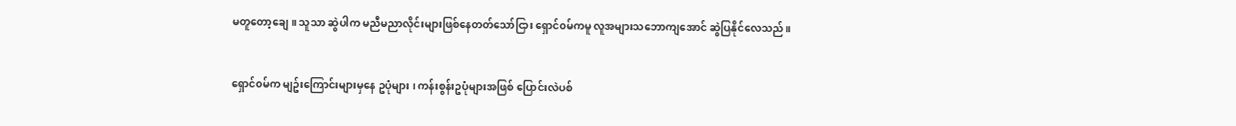မတူတော့ချေ ။ သူသာ ဆွဲပါက မညီမညာလိုင်းများဖြစ်နေတတ်သော်ငြား ရှောင်၀မ်ကမူ လူအများသဘောကျအောင် ဆွဲပြနိုင်လေသည်။


ရှောင်၀မ်က မျဥ်းကြောင်းများမှနေ ဥပုံများ ၊ ကန်းစွန်းဥပုံများအဖြစ် ပြောင်းလဲပစ်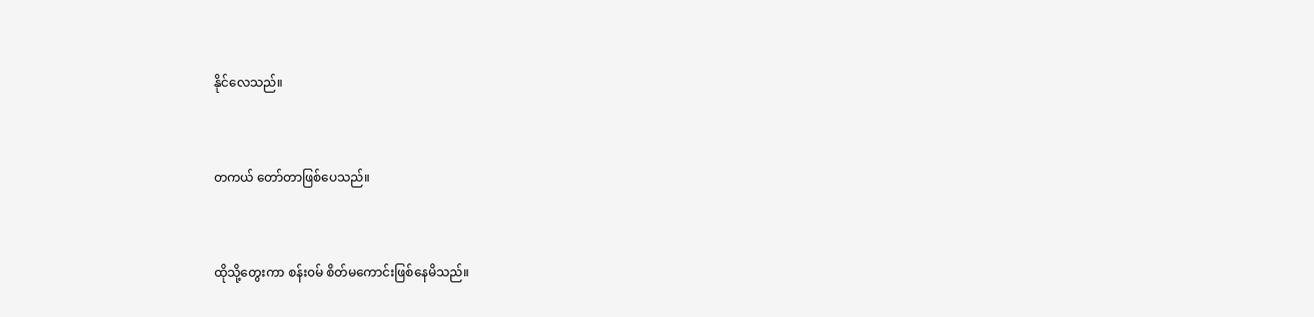နိုင်လေသည်။


တကယ် တော်တာဖြစ်ပေသည်။


ထိုသို့တွေးကာ စန်း၀မ် စိတ်မကောင်းဖြစ်နေမိသည်။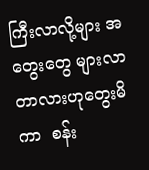ကြီးလာလို့များ အတွေးတွေ များလာတာလားဟုတွေးမိကာ  စန်း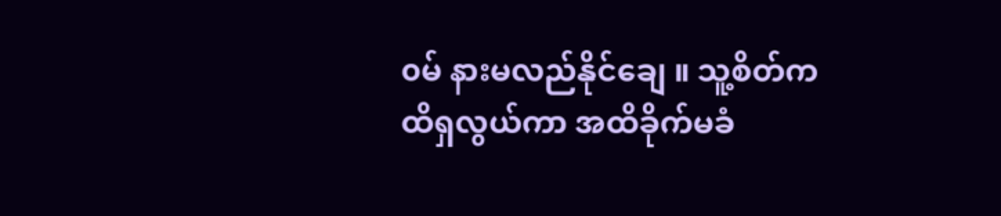၀မ် နားမလည်နိုင်ချေ ။ သူ့စိတ်က ထိရှလွယ်ကာ အထိခိုက်မခံ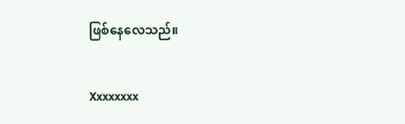ဖြစ်နေလေသည်။


Xxxxxxxx